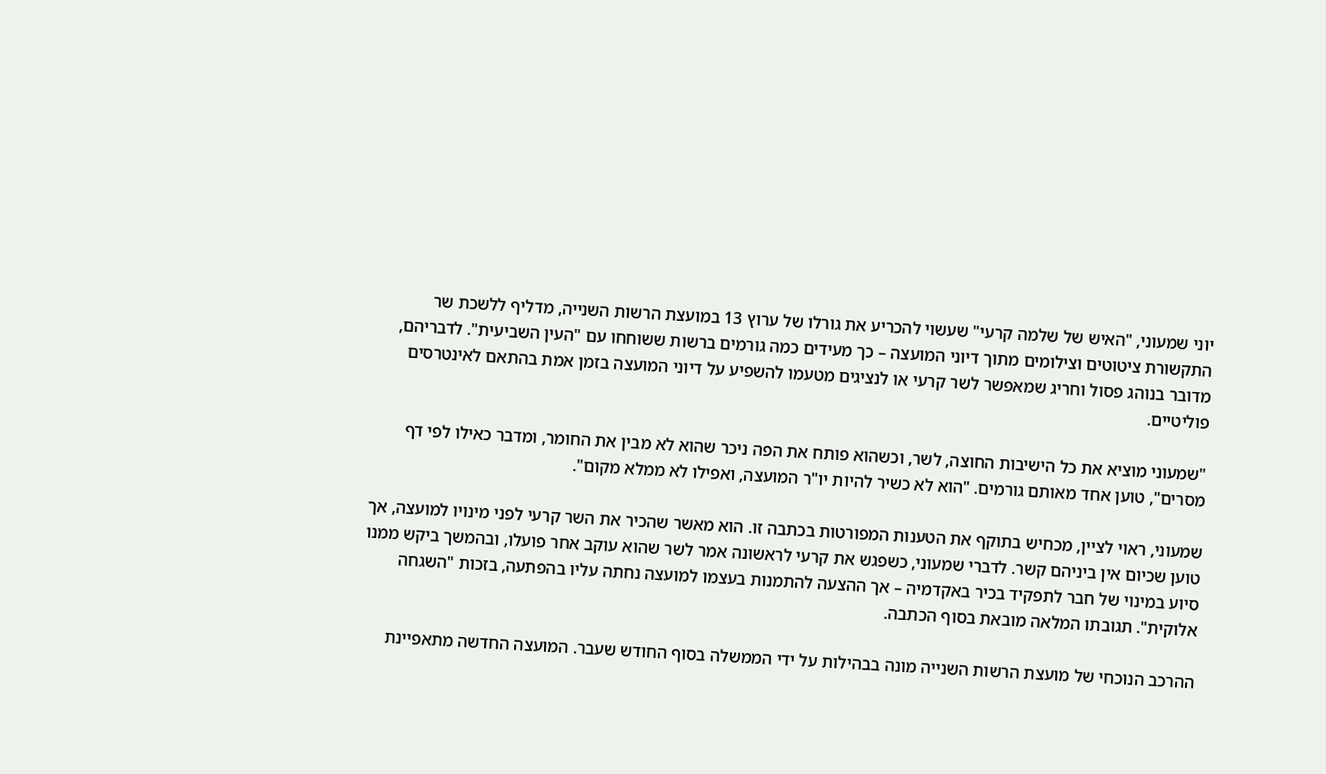יוני שמעוני, "האיש של שלמה קרעי" שעשוי להכריע את גורלו של ערוץ 13 במועצת הרשות השנייה, מדליף ללשכת שר התקשורת ציטוטים וצילומים מתוך דיוני המועצה – כך מעידים כמה גורמים ברשות ששוחחו עם "העין השביעית". לדבריהם, מדובר בנוהג פסול וחריג שמאפשר לשר קרעי או לנציגים מטעמו להשפיע על דיוני המועצה בזמן אמת בהתאם לאינטרסים פוליטיים.

"שמעוני מוציא את כל הישיבות החוצה, לשר, וכשהוא פותח את הפה ניכר שהוא לא מבין את החומר, ומדבר כאילו לפי דף מסרים", טוען אחד מאותם גורמים. "הוא לא כשיר להיות יו"ר המועצה, ואפילו לא ממלא מקום".

שמעוני, ראוי לציין, מכחיש בתוקף את הטענות המפורטות בכתבה זו. הוא מאשר שהכיר את השר קרעי לפני מינויו למועצה, אך טוען שכיום אין ביניהם קשר. לדברי שמעוני, כשפגש את קרעי לראשונה אמר לשר שהוא עוקב אחר פועלו, ובהמשך ביקש ממנו סיוע במינוי של חבר לתפקיד בכיר באקדמיה – אך ההצעה להתמנות בעצמו למועצה נחתה עליו בהפתעה, בזכות "השגחה אלוקית". תגובתו המלאה מובאת בסוף הכתבה.

ההרכב הנוכחי של מועצת הרשות השנייה מונה בבהילות על ידי הממשלה בסוף החודש שעבר. המועצה החדשה מתאפיינת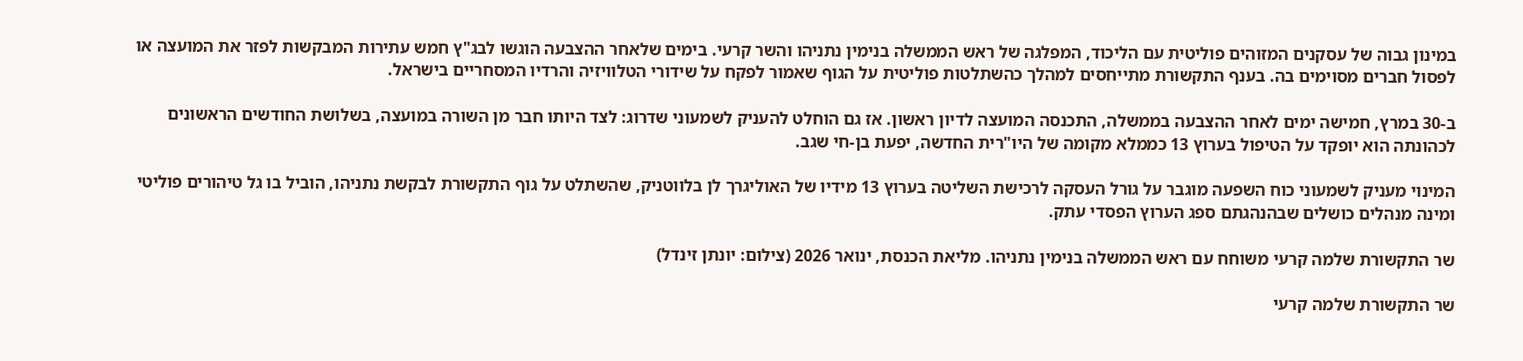במינון גבוה של עסקנים המזוהים פוליטית עם הליכוד, המפלגה של ראש הממשלה בנימין נתניהו והשר קרעי. בימים שלאחר ההצבעה הוגשו לבג"ץ חמש עתירות המבקשות לפזר את המועצה או לפסול חברים מסוימים בה. בענף התקשורת מתייחסים למהלך כהשתלטות פוליטית על הגוף שאמור לפקח על שידורי הטלוויזיה והרדיו המסחריים בישראל.

ב-30 במרץ, חמישה ימים לאחר ההצבעה בממשלה, התכנסה המועצה לדיון ראשון. אז גם הוחלט להעניק לשמעוני שדרוג: לצד היותו חבר מן השורה במועצה, בשלושת החודשים הראשונים לכהונתה הוא יופקד על הטיפול בערוץ 13 כממלא מקומה של היו"רית החדשה, יפעת בן-חי שגב.

המינוי מעניק לשמעוני כוח השפעה מוגבר על גורל העסקה לרכישת השליטה בערוץ 13 מידיו של האוליגרך לן בלווטניק, שהשתלט על גוף התקשורת לבקשת נתניהו, הוביל בו גל טיהורים פוליטי ומינה מנהלים כושלים שבהנהגתם ספג הערוץ הפסדי עתק.

שר התקשורת שלמה קרעי משוחח עם ראש הממשלה בנימין נתניהו. מליאת הכנסת, ינואר 2026 (צילום: יונתן זינדל)

שר התקשורת שלמה קרעי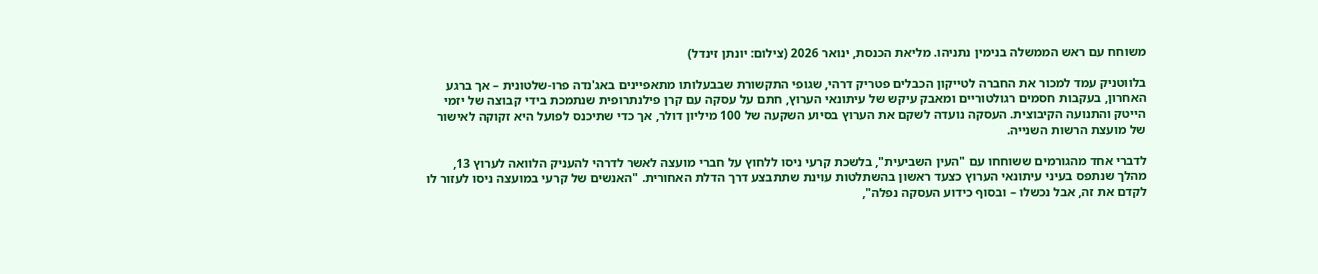משוחח עם ראש הממשלה בנימין נתניהו. מליאת הכנסת, ינואר 2026 (צילום: יונתן זינדל)

בלווטניק עמד למכור את החברה לטייקון הכבלים פטריק דרהי, שגופי התקשורת שבבעלותו מתאפיינים באג'נדה פרו-שלטונית – אך ברגע האחרון, בעקבות חסמים רגולטוריים ומאבק עיקש של עיתונאי הערוץ, חתם על עסקה עם קרן פילנתרופית שנתמכת בידי קבוצה של יזמי הייטק והתנועה הקיבוצית. העסקה נועדה לשקם את הערוץ בסיוע השקעה של 100 מיליון דולר, אך כדי שתיכנס לפועל היא זקוקה לאישור של מועצת הרשות השנייה.

לדברי אחד מהגורמים ששוחחו עם "העין השביעית", בלשכת קרעי ניסו ללחוץ על חברי מועצה לאשר לדרהי להעניק הלוואה לערוץ 13, מהלך שנתפס בעיני עיתונאי הערוץ כצעד ראשון בהשתלטות עוינת שתתבצע דרך הדלת האחורית. "האנשים של קרעי במועצה ניסו לעזור לו לקדם את זה, אבל נכשלו – ובסוף כידוע העסקה נפלה",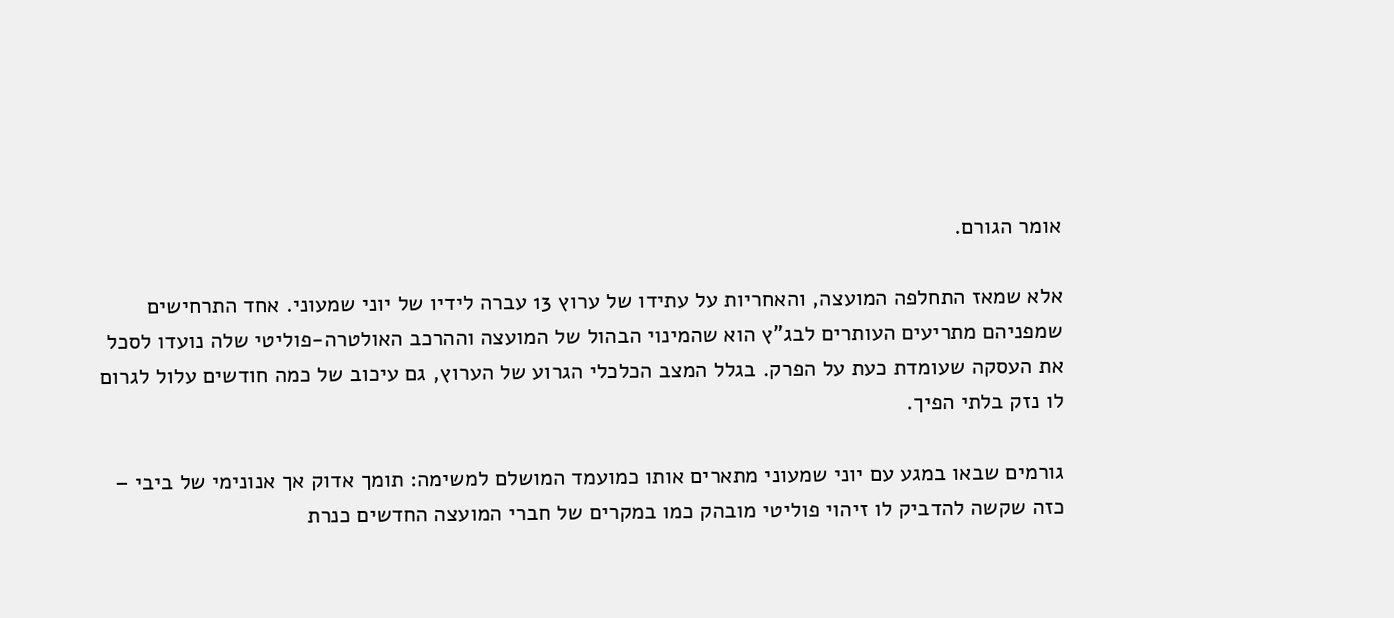אומר הגורם.

אלא שמאז התחלפה המועצה, והאחריות על עתידו של ערוץ 13 עברה לידיו של יוני שמעוני. אחד התרחישים שמפניהם מתריעים העותרים לבג"ץ הוא שהמינוי הבהול של המועצה וההרכב האולטרה-פוליטי שלה נועדו לסכל את העסקה שעומדת כעת על הפרק. בגלל המצב הכלכלי הגרוע של הערוץ, גם עיכוב של כמה חודשים עלול לגרום לו נזק בלתי הפיך.

גורמים שבאו במגע עם יוני שמעוני מתארים אותו כמועמד המושלם למשימה: תומך אדוק אך אנונימי של ביבי – כזה שקשה להדביק לו זיהוי פוליטי מובהק כמו במקרים של חברי המועצה החדשים כנרת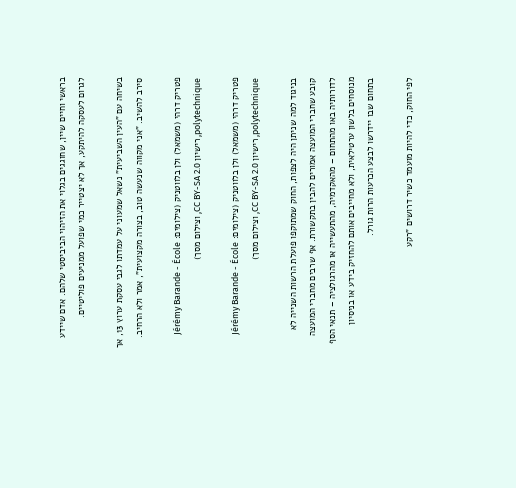בראשי וחיים שיין, שחוגגים בגלוי את הזיהוי הביביסטי שלהם. אדם שיידע לגרום לעסקה להיתקע, אך לא יצטייר כמי שפועל ממניעים פוליטיים.

בשיחה עם "העין השביעית" נשאל שמעוני על עמדתו לגבי עסקת ערוץ 13, אך סירב להשיב. "אני מקווה שנעשה טוב, בצורה מקצועית", אמר ולא הרחיב.

פטריק דרהי (משמאל) ולן בלווטניק (צילומים: Jérémy Barande - École polytechnique, רישיון CC BY-SA 2.0, וצילום מסך)

פטריק דרהי (משמאל) ולן בלווטניק (צילומים: Jérémy Barande - École polytechnique, רישיון CC BY-SA 2.0, וצילום מסך)

בניגוד למה שניתן היה לצפות, החוק שמתוקפו פועלת הרשות השנייה לא קובע שחברי המועצה אמורים להבין בתקשורת. אף שרבים מחברי המועצה לדורותיה באו מהתחום – מהאקדמיה, מהתעשייה או מהרגולציה – תנאי הסף מנוסחים בלשון ערטילאית, ולא מחייבים אותם להחזיק בידע או בניסיון בתחום שבו יידרשו לבצע הכרעות הרות גורל.

לפי החוק, כדי להיות מועמד כשיר דרושים "רקע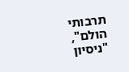תרבותי הולם", "ניסיון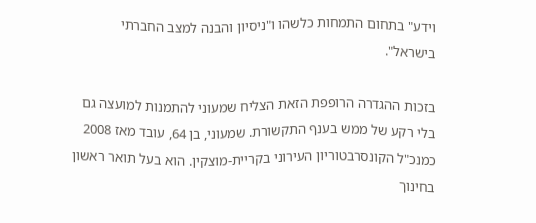וידע" בתחום התמחות כלשהו ו"ניסיון והבנה למצב החברתי בישראל".

בזכות ההגדרה הרופפת הזאת הצליח שמעוני להתמנות למועצה גם בלי רקע של ממש בענף התקשורת. שמעוני, בן 64, עובד מאז 2008 כמנכ"ל הקונסרבטוריון העירוני בקריית-מוצקין. הוא בעל תואר ראשון בחינוך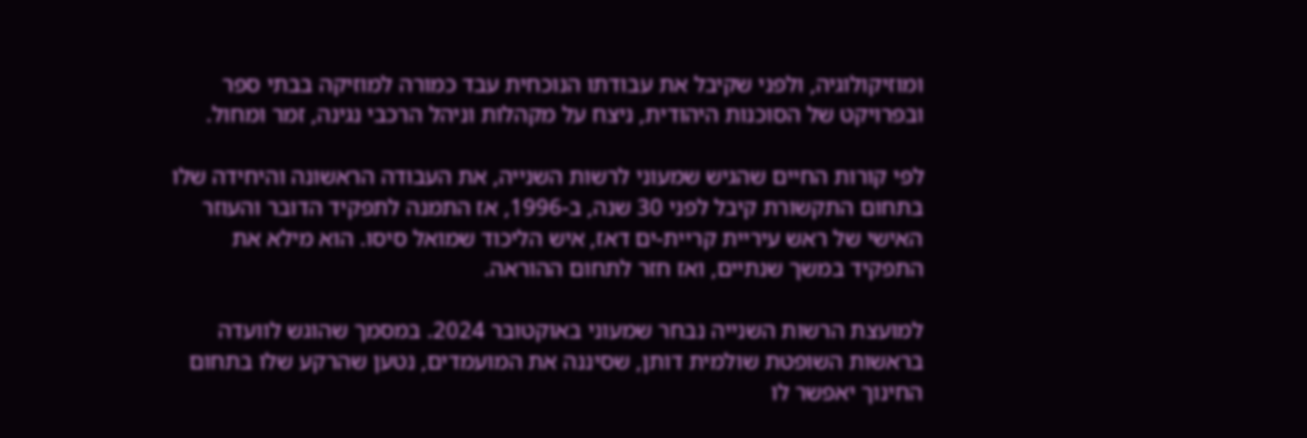ומוזיקולוגיה, ולפני שקיבל את עבודתו הנוכחית עבד כמורה למוזיקה בבתי ספר ובפרויקט של הסוכנות היהודית, ניצח על מקהלות וניהל הרכבי נגינה, זמר ומחול.

לפי קורות החיים שהגיש שמעוני לרשות השנייה, את העבודה הראשונה והיחידה שלו בתחום התקשורת קיבל לפני 30 שנה, ב-1996, אז התמנה לתפקיד הדובר והעוזר האישי של ראש עיריית קריית-ים דאז, איש הליכוד שמואל סיסו. הוא מילא את התפקיד במשך שנתיים, ואז חזר לתחום ההוראה.

למועצת הרשות השנייה נבחר שמעוני באוקטובר 2024. במסמך שהוגש לוועדה בראשות השופטת שולמית דותן, שסיננה את המועמדים, נטען שהרקע שלו בתחום החינוך יאפשר לו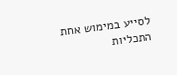לסייע במימוש אחת התכליות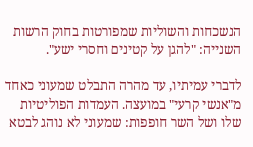הנשכחות והשוליות שמפורטות בחוק הרשות השנייה: "להגן על קטינים וחסרי ישע".

לדברי עמיתיו, עד מהרה התבלט שמעוני כאחד מ"אנשי קרעי" במועצה. העמדות הפוליטיות שלו ושל השר חופפות: שמעוני לא נוהג לבטא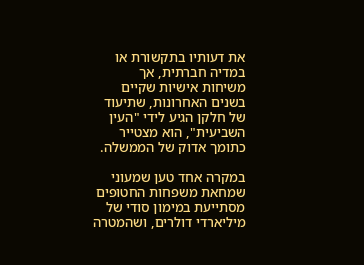את דעותיו בתקשורת או במדיה חברתית, אך משיחות אישיות שקיים בשנים האחרונות, שתיעוד של חלקן הגיע לידי "העין השביעית", הוא מצטייר כתומך אדוק של הממשלה.

במקרה אחד טען שמעוני שמחאת משפחות החטופים מסתייעת במימון סודי של מיליארדי דולרים, ושהמטרה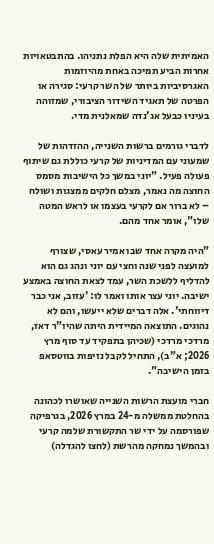האמיתית שלה היא הפלת נתניהו. בהתבטאויות אחרות הביע תמיכה באחת מהיוזמות האגרסיביות ביותר של השר קרעי: סגירה או הפרטה של תאגיד השידור הציבורי, שמזוהה בעיניו כבעל אג'נדה שמאלנית מדי.

לדברי גורמים ברשות השנייה, ההזדהות של שמעוני עם המדיניות של קרעי כוללת גם שיתוף פעולה פעיל. "יוני במשך כל הישיבות מסמס החוצה מה נאמר, מצלם חלקים ממצגות ושולח – לא ברור אם לקרעי בעצמו או לראש המטה שלו", אומר אחד מהם.

"היה מקרה אחד שבו אמיר עאסי, שצורף למועצה לפני שנה וחצי עם יוני ונהג גם הוא להדליף ללשכת השר, עמד לצאת החוצה באמצע ישיבה. יוני עצר אותו ואמר לו: 'עזוב, אני כבר דיווחתי'. אלה דברים שלא ייעשו, והם לא נהוגים. התוצאה המיידית היתה שהיו"ר דאז, מרדכי מרדכי (שכיהן בתפקיד עד סוף מרץ 2026; א"ב), התחיל לקבל נזיפות בווטסאפ בזמן הישיבה".

חברי מועצת הרשות השנייה שאושרו לכהונה בהחלטת ממשלה מ-24 במרץ 2026, בגרפיקה שפורסמה על ידי שר התקשורת שלמה קרעי ובהמשך נמחקה מהרשת (לחצו להגדלה)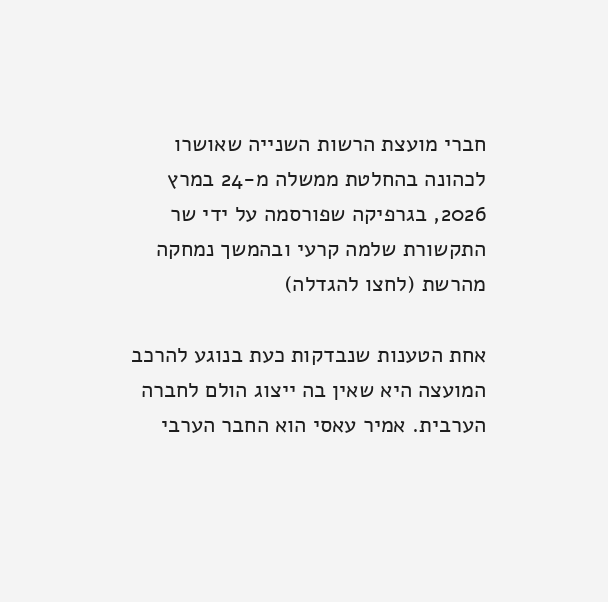חברי מועצת הרשות השנייה שאושרו לכהונה בהחלטת ממשלה מ-24 במרץ 2026, בגרפיקה שפורסמה על ידי שר התקשורת שלמה קרעי ובהמשך נמחקה מהרשת (לחצו להגדלה)

אחת הטענות שנבדקות כעת בנוגע להרכב המועצה היא שאין בה ייצוג הולם לחברה הערבית. אמיר עאסי הוא החבר הערבי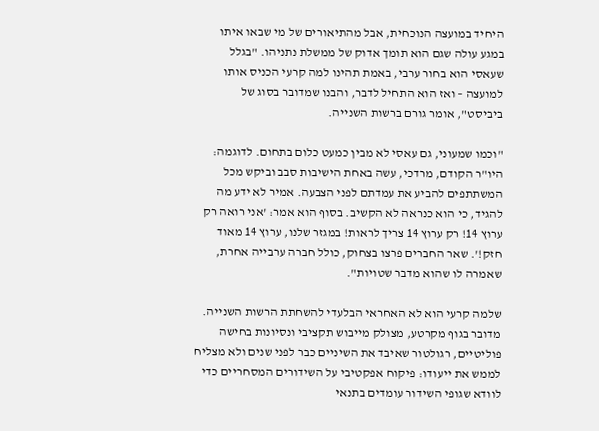היחיד במועצה הנוכחית, אבל מהתיאורים של מי שבאו איתו במגע עולה שגם הוא תומך אדוק של ממשלת נתניהו. "בגלל שעאסי הוא בחור ערבי, באמת תהינו למה קרעי הכניס אותו למועצה – ואז הוא התחיל לדבר, והבנו שמדובר בסוג של ביביסט", אומר גורם ברשות השנייה.

"וכמו שמעוני, גם עאסי לא מבין כמעט כלום בתחום. לדוגמה: היו"ר הקודם, מרדכי, עשה באחת הישיבות סבב וביקש מכל המשתתפים להביע את עמדתם לפני הצבעה. אמיר לא ידע מה להגיד, כי הוא כנראה לא הקשיב. בסוף הוא אמר: 'אני רואה רק ערוץ 14! רק ערוץ 14 צריך לראות! במגזר שלנו, ערוץ 14 מאוד חזק!'. שאר החברים פרצו בצחוק, כולל חברה ערבייה אחרת, שאמרה לו שהוא מדבר שטויות".

שלמה קרעי הוא לא האחראי הבלעדי להשחתת הרשות השנייה. מדובר בגוף מקרטע, מצולק מייבוש תקציבי ונסיונות בחישה פוליטיים, רגולטור שאיבד את השיניים כבר לפני שנים ולא מצליח לממש את ייעודו: פיקוח אפקטיבי על השידורים המסחריים כדי לוודא שגופי השידור עומדים בתנאי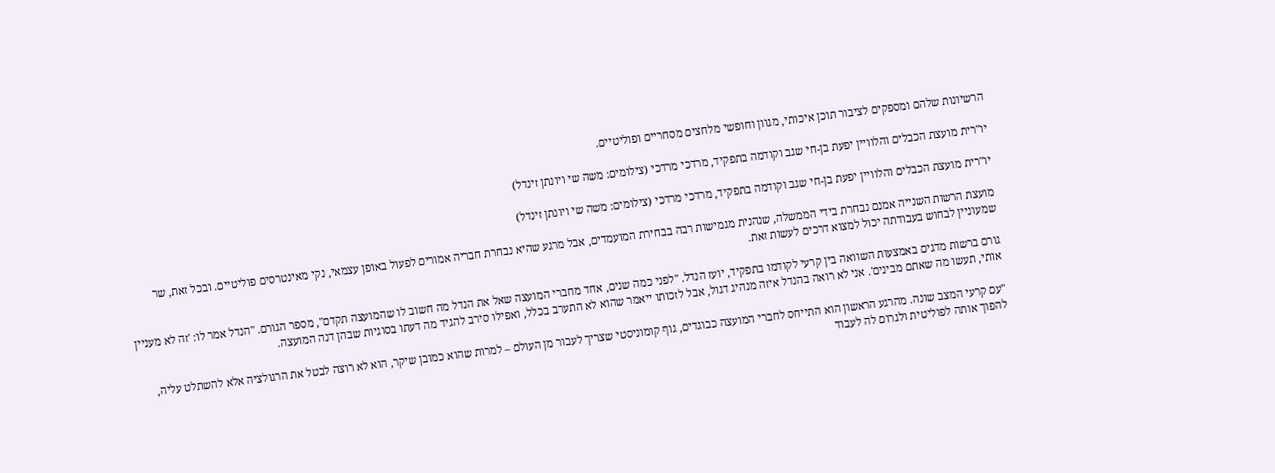הרשיונות שלהם ומספקים לציבור תוכן איכותי, מגוון וחופשי מלחצים מסחריים ופוליטיים.

יו"רית מועצת הכבלים והלוויין יפעת בן-חי שגב וקודמה בתפקיד, מרדכי מרדכי (צילומים: משה שי ויונתן זינדל)

יו"רית מועצת הכבלים והלוויין יפעת בן-חי שגב וקודמה בתפקיד, מרדכי מרדכי (צילומים: משה שי ויונתן זינדל)

מועצת הרשות השנייה אמנם נבחרת בידי הממשלה, שנהנית מגמישות רבה בבחירת המועמדים, אבל מרגע שהיא נבחרת חבריה אמורים לפעול באופן עצמאי, נקי מאינטרסים פוליטיים. ובכל זאת, שר שמעוניין לבחוש בעבודתה יכול למצוא דרכים לעשות זאת.

גורם ברשות מדגים באמצעות השוואה בין קרעי לקודמו בתפקיד, יועז הנדל. "לפני כמה שנים, אחד מחברי המועצה שאל את הנדל מה חשוב לו שהמועצה תקדם", מספר הגורם. "הנדל אמר לו: 'זה לא מעניין אותי, תעשו מה שאתם מבינים'. אני לא רואה בהנדל איזה מנהיג דגול, אבל לזכותו ייאמר שהוא לא התערב בכלל, ואפילו סירב להגיד מה דעתו בסוגיות שבהן דנה המועצה.

"עם קרעי המצב שונה. מהרגע הראשון הוא התייחס לחברי המועצה כבוגדים, גוף קומוניסטי שצריך לעבור מן העולם – למרות שהוא כמובן שיקר, הוא לא רוצה לבטל את הרגולציה אלא להשתלט עליה, להפוך אותה לפוליטית ולגרום לה לעבוד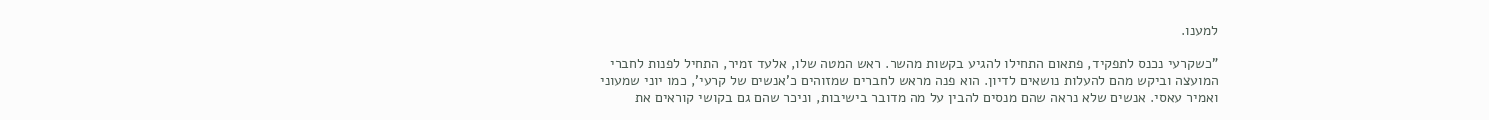למענו.

"כשקרעי נכנס לתפקיד, פתאום התחילו להגיע בקשות מהשר. ראש המטה שלו, אלעד זמיר, התחיל לפנות לחברי המועצה וביקש מהם להעלות נושאים לדיון. הוא פנה מראש לחברים שמזוהים כ'אנשים של קרעי', כמו יוני שמעוני ואמיר עאסי. אנשים שלא נראה שהם מנסים להבין על מה מדובר בישיבות, וניכר שהם גם בקושי קוראים את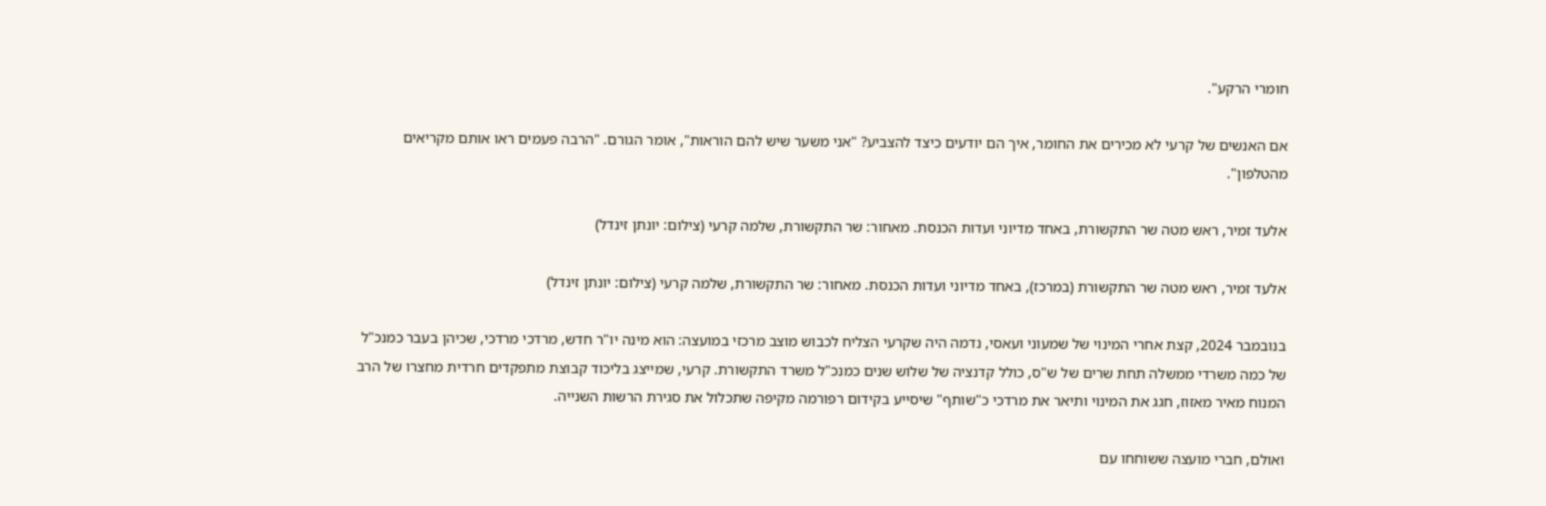חומרי הרקע".

אם האנשים של קרעי לא מכירים את החומר, איך הם יודעים כיצד להצביע? "אני משער שיש להם הוראות", אומר הגורם. "הרבה פעמים ראו אותם מקריאים מהטלפון".

אלעד זמיר, ראש מטה שר התקשורת, באחד מדיוני ועדות הכנסת. מאחור: שר התקשורת, שלמה קרעי (צילום: יונתן זינדל)

אלעד זמיר, ראש מטה שר התקשורת (במרכז), באחד מדיוני ועדות הכנסת. מאחור: שר התקשורת, שלמה קרעי (צילום: יונתן זינדל)

בנובמבר 2024, קצת אחרי המינוי של שמעוני ועאסי, נדמה היה שקרעי הצליח לכבוש מוצב מרכזי במועצה: הוא מינה יו"ר חדש, מרדכי מרדכי, שכיהן בעבר כמנכ"ל של כמה משרדי ממשלה תחת שרים של ש"ס, כולל קדנציה של שלוש שנים כמנכ"ל משרד התקשורת. קרעי, שמייצג בליכוד קבוצת מתפקדים חרדית מחצרו של הרב המנוח מאיר מאזוז, חגג את המינוי ותיאר את מרדכי כ"שותף" שיסייע בקידום רפורמה מקיפה שתכלול את סגירת הרשות השנייה.

ואולם, חברי מועצה ששוחחו עם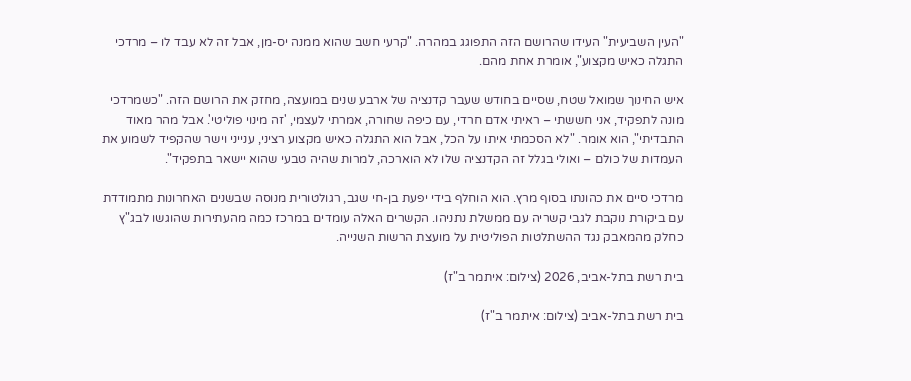"העין השביעית" העידו שהרושם הזה התפוגג במהרה. "קרעי חשב שהוא ממנה יס-מן, אבל זה לא עבד לו – מרדכי התגלה כאיש מקצוע", אומרת אחת מהם.

איש החינוך שמואל שטח, שסיים בחודש שעבר קדנציה של ארבע שנים במועצה, מחזק את הרושם הזה. "כשמרדכי מונה לתפקיד, אני חששתי – ראיתי אדם חרדי, עם כיפה שחורה, אמרתי לעצמי, 'זה מינוי פוליטי'. אבל מהר מאוד התבדיתי", הוא אומר. "לא הסכמתי איתו על הכל, אבל הוא התגלה כאיש מקצוע רציני, ענייני וישר שהקפיד לשמוע את העמדות של כולם – ואולי בגלל זה הקדנציה שלו לא הוארכה, למרות שהיה טבעי שהוא יישאר בתפקיד".

מרדכי סיים את כהונתו בסוף מרץ. הוא הוחלף בידי יפעת בן-חי שגב, רגולטורית מנוסה שבשנים האחרונות מתמודדת עם ביקורת נוקבת לגבי קשריה עם ממשלת נתניהו. הקשרים האלה עומדים במרכז כמה מהעתירות שהוגשו לבג"ץ כחלק מהמאבק נגד ההשתלטות הפוליטית על מועצת הרשות השנייה.

בית רשת בתל-אביב, 2026 (צילום: איתמר ב"ז)

בית רשת בתל-אביב (צילום: איתמר ב"ז)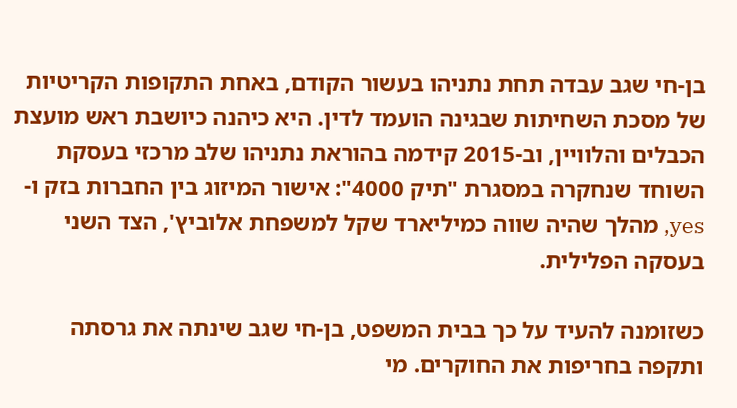בן-חי שגב עבדה תחת נתניהו בעשור הקודם, באחת התקופות הקריטיות של מסכת השחיתות שבגינה הועמד לדין. היא כיהנה כיושבת ראש מועצת הכבלים והלוויין, וב-2015 קידמה בהוראת נתניהו שלב מרכזי בעסקת השוחד שנחקרה במסגרת "תיק 4000": אישור המיזוג בין החברות בזק ו-yes, מהלך שהיה שווה כמיליארד שקל למשפחת אלוביץ', הצד השני בעסקה הפלילית.

כשזומנה להעיד על כך בבית המשפט, בן-חי שגב שינתה את גרסתה ותקפה בחריפות את החוקרים. מי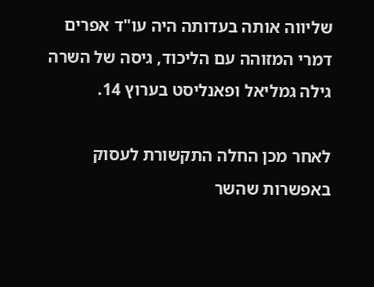שליווה אותה בעדותה היה עו"ד אפרים דמרי המזוהה עם הליכוד, גיסה של השרה גילה גמליאל ופאנליסט בערוץ 14.

לאחר מכן החלה התקשורת לעסוק באפשרות שהשר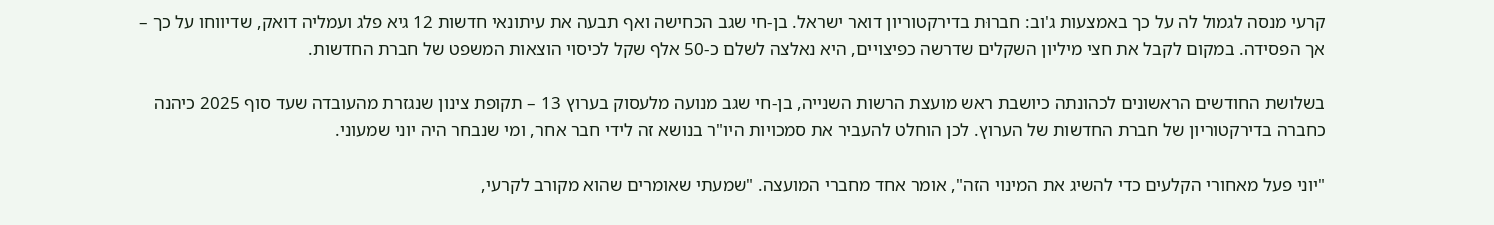קרעי מנסה לגמול לה על כך באמצעות ג'וב: חברוּת בדירקטוריון דואר ישראל. בן-חי שגב הכחישה ואף תבעה את עיתונאי חדשות 12 גיא פלג ועמליה דואק, שדיווחו על כך – אך הפסידה. במקום לקבל את חצי מיליון השקלים שדרשה כפיצויים, היא נאלצה לשלם כ-50 אלף שקל לכיסוי הוצאות המשפט של חברת החדשות.

בשלושת החודשים הראשונים לכהונתה כיושבת ראש מועצת הרשות השנייה, בן-חי שגב מנועה מלעסוק בערוץ 13 – תקופת צינון שנגזרת מהעובדה שעד סוף 2025 כיהנה כחברה בדירקטוריון של חברת החדשות של הערוץ. לכן הוחלט להעביר את סמכויות היו"ר בנושא זה לידי חבר אחר, ומי שנבחר היה יוני שמעוני.

"יוני פעל מאחורי הקלעים כדי להשיג את המינוי הזה", אומר אחד מחברי המועצה. "שמעתי שאומרים שהוא מקורב לקרעי,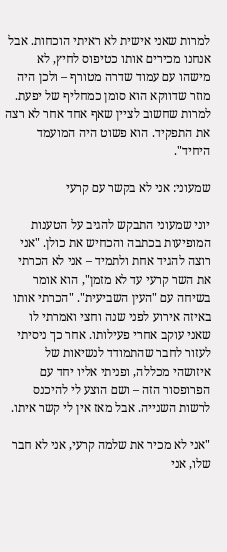למרות שאני אישית לא ראיתי הוכחות. אבל אנחנו מכירים אותו כטיפוס לחיץ, לא מישהו עם עמוד שדרה מטורף – ולכן היה מוזר שדווקא הוא סומן כמחליף של יפעת. למרות שחשוב לציין שאף אחד אחר לא רצה את התפקיד. הוא פשוט היה המועמד היחיד".

שמעוני: אני לא בקשר עם קרעי

יוני שמעוני התבקש להגיב על הטענות המופיעות בכתבה והכחיש את כולן. "אני רוצה להגיד אחת ולתמיד – אני לא הכרתי את השר קרעי עד לא מזמן", הוא אומר בשיחה עם "העין השביעית". "הכרתי אותו באיזה אירוע לפני שנה וחצי ואמרתי לו שאני עוקב אחרי פעילותו. אחר כך ניסיתי לעזור לחבר שהתמודד לנשיאות של איזושהי מכללה, ופניתי אליו יחד עם הפרופסור הזה – ושם הוצע לי להיכנס לרשות השנייה. אבל מאז אין לי קשר איתו.

"אני לא מכיר את שלמה קרעי, אני לא חבר שלו, אני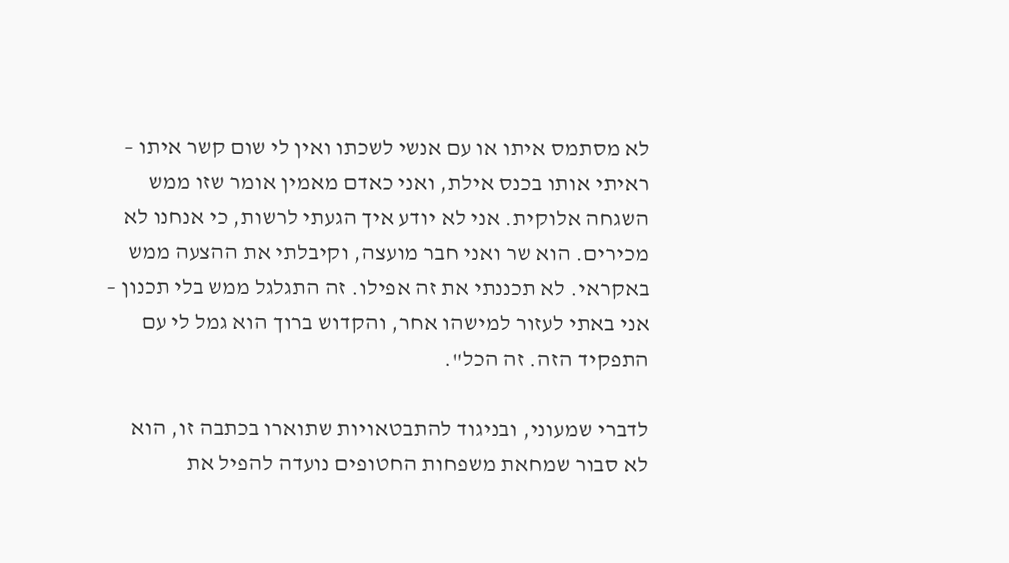לא מסתמס איתו או עם אנשי לשכתו ואין לי שום קשר איתו – ראיתי אותו בכנס אילת, ואני כאדם מאמין אומר שזו ממש השגחה אלוקית. אני לא יודע איך הגעתי לרשות, כי אנחנו לא מכירים. הוא שר ואני חבר מועצה, וקיבלתי את ההצעה ממש באקראי. לא תכננתי את זה אפילו. זה התגלגל ממש בלי תכנון – אני באתי לעזור למישהו אחר, והקדוש ברוך הוא גמל לי עם התפקיד הזה. זה הכל".

לדברי שמעוני, ובניגוד להתבטאויות שתוארו בכתבה זו, הוא לא סבור שמחאת משפחות החטופים נועדה להפיל את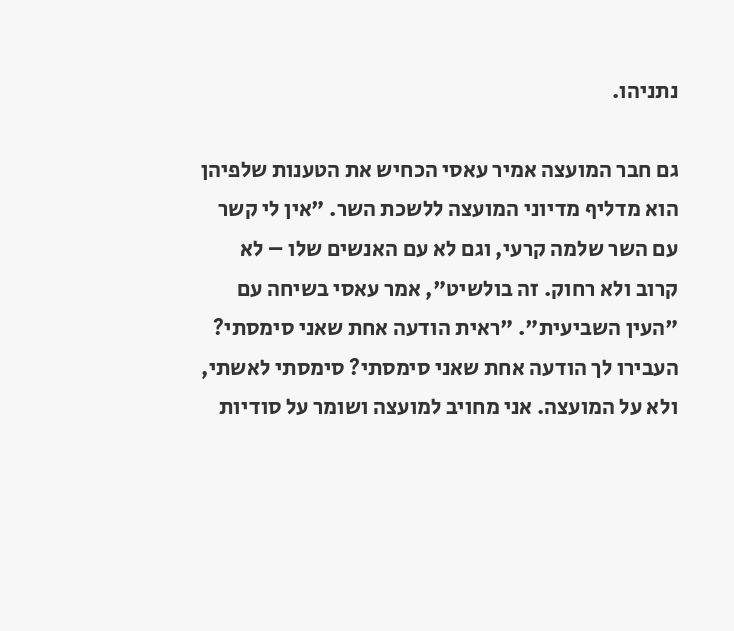נתניהו.

גם חבר המועצה אמיר עאסי הכחיש את הטענות שלפיהן הוא מדליף מדיוני המועצה ללשכת השר. "אין לי קשר עם השר שלמה קרעי, וגם לא עם האנשים שלו – לא קרוב ולא רחוק. זה בולשיט", אמר עאסי בשיחה עם "העין השביעית". "ראית הודעה אחת שאני סימסתי? העבירו לך הודעה אחת שאני סימסתי? סימסתי לאשתי, ולא על המועצה. אני מחויב למועצה ושומר על סודיות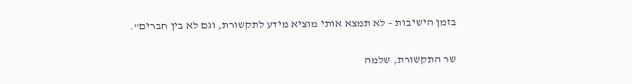בזמן הישיבות – לא תמצא אותי מוציא מידע לתקשורת, וגם לא בין חברים".

שר התקשורת, שלמה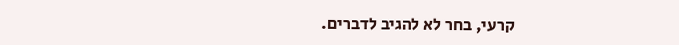קרעי, בחר לא להגיב לדברים.